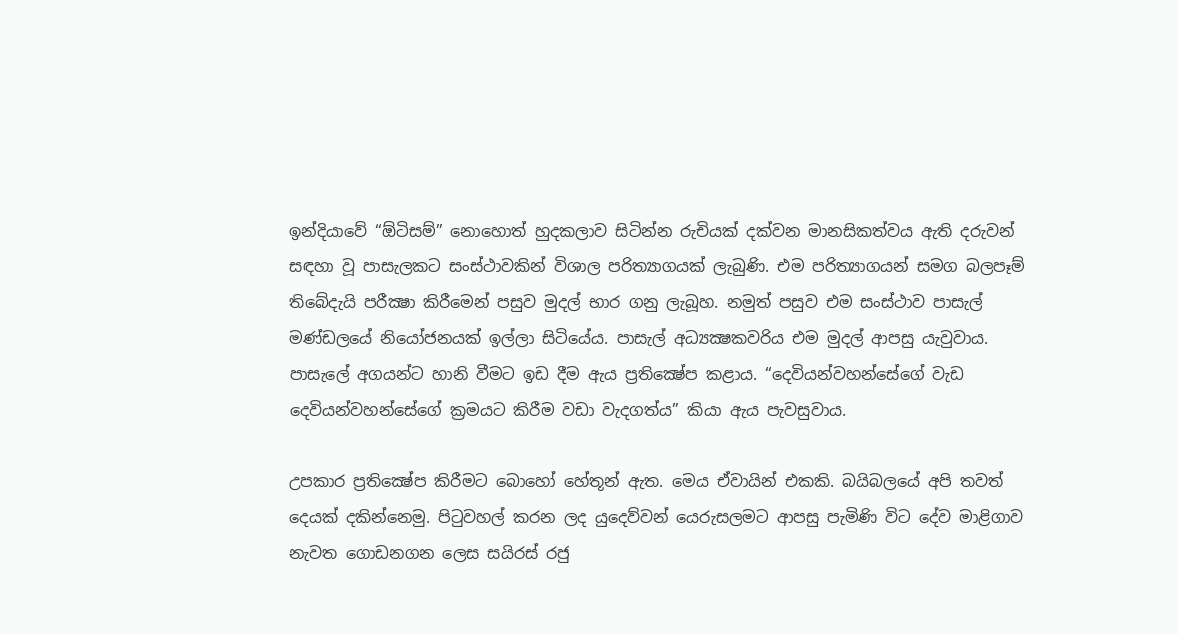ඉන්දියාවේ “ඕටිසම්” නොහොත් හුදකලාව සිටින්න රුචියක් දක්වන මානසිකත්වය ඇති දරුවන් සඳහා වූ පාසැලකට සංස්ථාවකින් විශාල පරිත්‍යාගයක් ලැබුණි. එම පරිත්‍යාගයන් සමග බලපෑම් තිබේදැයි පරීක්‍ෂා කිරීමෙන් පසුව මුදල් භාර ගනු ලැබූහ. නමුත් පසුව එම සංස්ථාව පාසැල් මණ්ඩලයේ නියෝජනයක් ඉල්ලා සිටියේය. පාසැල් අධ්‍යක්‍ෂකවරිය එම මුදල් ආපසු යැවුවාය. පාසැලේ අගයන්ට හානි වීමට ඉඩ දීම ඇය ප්‍රතික්‍ෂේප කළාය. “දෙවියන්වහන්සේගේ වැඩ දෙවියන්වහන්සේගේ ක්‍රමයට කිරීම වඩා වැදගත්ය” කියා ඇය පැවසුවාය.

උපකාර ප්‍රතික්‍ෂේප කිරීමට බොහෝ හේතූන් ඇත. මෙය ඒවායින් එකකි. බයිබලයේ අපි තවත් දෙයක් දකින්නෙමු. පිටුවහල් කරන ලද යුදෙව්වන් යෙරුසලමට ආපසු පැමිණි විට දේව මාළිගාව නැවත ගොඩනගන ලෙස සයිරස් රජු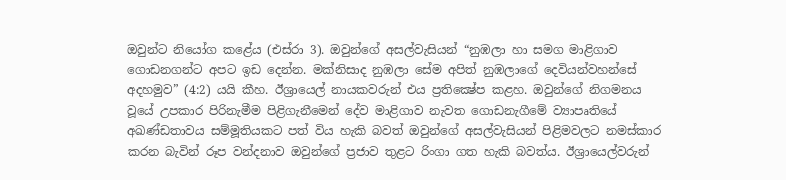ඔවුන්ට නියෝග කළේය (එස්රා 3). ඔවුන්ගේ අසල්වැසියන් “නුඹලා හා සමග මාළිගාව ගොඩනගන්ට අපට ඉඩ දෙන්න. මක්නිසාද නුඹලා සේම අපිත් නුඹලාගේ දෙවියන්වහන්සේ අදහමුව” (4:2) යයි කීහ. ඊශ්‍රායෙල් නායකවරුන් එය ප්‍රතික්‍ෂේප කළහ. ඔවුන්ගේ නිගමනය වූයේ උපකාර පිරිනැමීම පිළිගැනීමෙන් දේව මාළිගාව නැවත ගොඩනැගීමේ ව්‍යාපෘතියේ අඛණ්ඩතාවය සම්මූතියකට පත් විය හැකි බවත් ඔවුන්ගේ අසල්වැසියන් පිළිමවලට නමස්කාර කරන බැවින් රූප වන්දනාව ඔවුන්ගේ ප්‍රජාව තුළට රිංගා ගත හැකි බවත්ය. ඊශ්‍රායෙල්වරුන්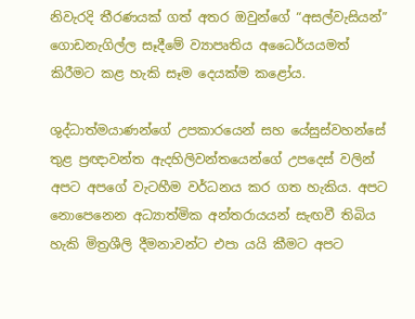නිවැරදි තීරණයක් ගත් අතර ඔවුන්ගේ “අසල්වැසියන්” ගොඩනැගිල්ල සෑදීමේ ව්‍යාපෘතිය අධෛර්යයමත් කිරීමට කළ හැකි සෑම දෙයක්ම කළෝය.

ශුද්ධාත්මයාණන්ගේ උපකාරයෙන් සහ යේසුස්වහන්සේ තුළ ප්‍රඥාවන්ත ඇදහිලිවන්තයෙන්ගේ උපදෙස් වලින් අපට අපගේ වැටහීම වර්ධනය කර ගත හැකිය. අපට නොපෙනෙන අධ්‍යාත්මික අන්තරායයන් සැඟවී තිබිය හැකි මිත්‍රශීලි දීමනාවන්ට එපා යයි කීමට අපට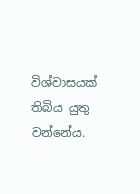විශ්වාසයක් තිබිය යුතු වන්නේය.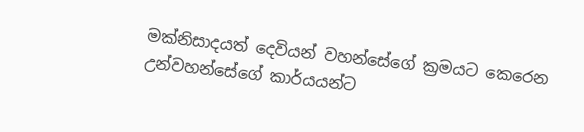මක්නිසාදයත් දෙවියන් වහන්සේගේ ක්‍රමයට කෙරෙන උන්වහන්සේගේ කාර්යයන්ට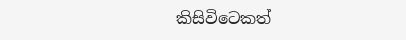කිසිවිටෙකත්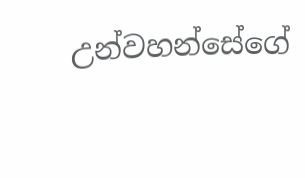උන්වහන්සේගේ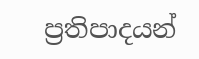ප්‍රතිපාදයන්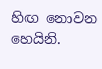හිඟ නොවන හෙයිනි.